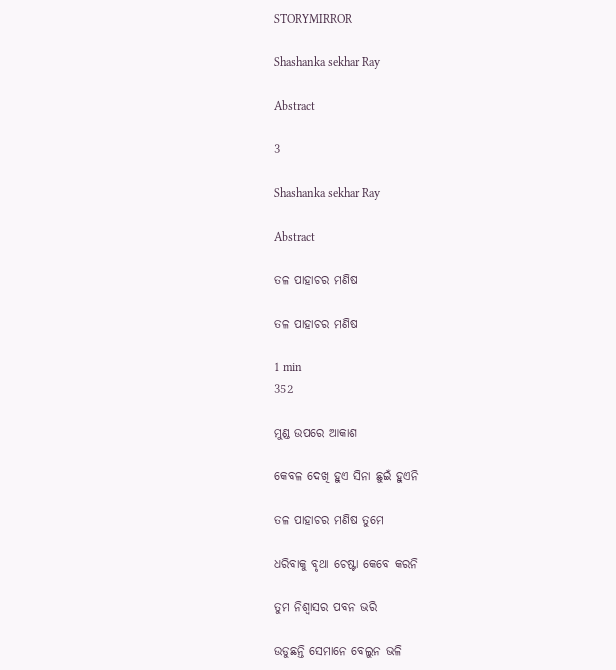STORYMIRROR

Shashanka sekhar Ray

Abstract

3

Shashanka sekhar Ray

Abstract

ତଳ ପାହାଚର ମଣିଷ

ତଳ ପାହାଚର ମଣିଷ

1 min
352

ମୁଣ୍ଡ ଉପରେ ଆକାଶ

କେବଳ ଦେଖି ହୁଏ ସିନା ଛୁଇଁ ହୁଏନି

ତଳ ପାହାଚର ମଣିଷ ତୁମେ

ଧରିବାକୁ ବୃଥା ଚେଷ୍ଟା କେବେ କରନି

ତୁମ ନିଶ୍ଵାସର ପବନ ଭରି

ଉଡୁଛନ୍ତି ସେମାନେ ବେଲୁନ ଭଳି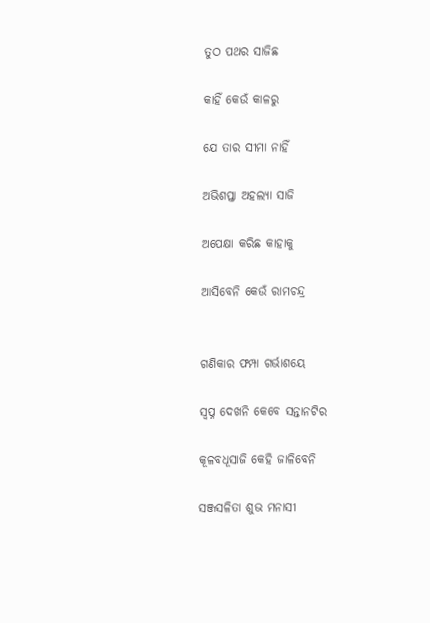ତୁଠ ପଥର ସାଜିଛ

କାହିଁ କେଉଁ କାଳରୁ

ଯେ ତାର ସୀମା ନାହିଁ

ଅଭିଶପ୍ତା ଅହଲ୍ୟା ସାଜି

ଅପେକ୍ଷା କରିଛ କାହାକୁ

ଆସିବେନି କେଉଁ ରାମଚନ୍ଦ୍ର


ଗଣିକାର ଫମ୍ପା ଗର୍ଭାଶୟେ

ସ୍ଵପ୍ନ ଦେଖନି କେବେ ସନ୍ତାନଟିର

କୂଳବଧୂସାଜି କେହି ଜାଳିବେନି

ସଞ୍ଜସଳିତା ଶୁଭ ମନାସୀ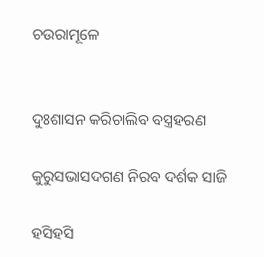ଚଉରାମୂଳେ


ଦୁଃଶାସନ କରିଚାଲିବ ବସ୍ତ୍ରହରଣ

କୁରୁସଭାସଦଗଣ ନିରବ ଦର୍ଶକ ସାଜି

ହସିହସି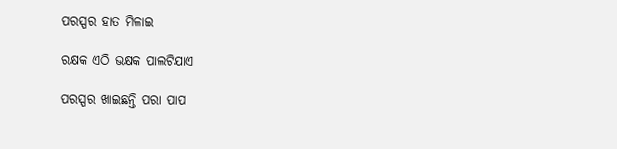ପରସ୍ପର ହାତ ମିଳାଇ

ରକ୍ଷକ ଏଠି ଭକ୍ଷକ ପାଲଟିଯାଏ

ପରସ୍ପର ଖାଇଛନ୍ତି ପରା ପାପ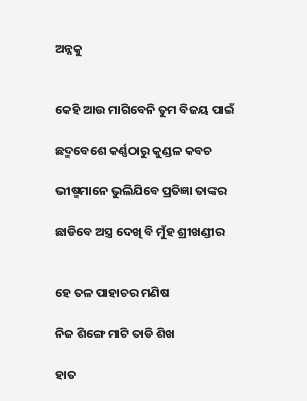ଅନ୍ନକୁ


କେହି ଆଉ ମାଗିବେନି ତୁମ ବିଜୟ ପାଇଁ

ଛଦ୍ମବେଶେ କର୍ଣ୍ଣଠାରୁ କୁଣ୍ଡଳ କବଚ

ଭୀଷ୍ମମାନେ ଭୁଲିଯିବେ ପ୍ରତିଜ୍ଞା ତାଙ୍କର

ଛାଡିବେ ଅସ୍ତ୍ର ଦେଖି ବି ମୁଁହ ଶ୍ରୀଖଣ୍ଡୀର


ହେ ତଳ ପାହାଚର ମଣିଷ

ନିଜ ଶିଙ୍ଗେ ମାଟି ତାଡି ଶିଖ

ହାତ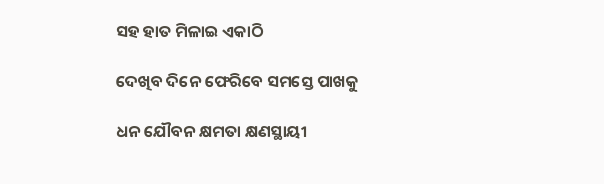ସହ ହାତ ମିଳାଇ ଏକାଠି

ଦେଖିବ ଦିନେ ଫେରିବେ ସମସ୍ତେ ପାଖକୁ

ଧନ ଯୌବନ କ୍ଷମତା କ୍ଷଣସ୍ଥାୟୀ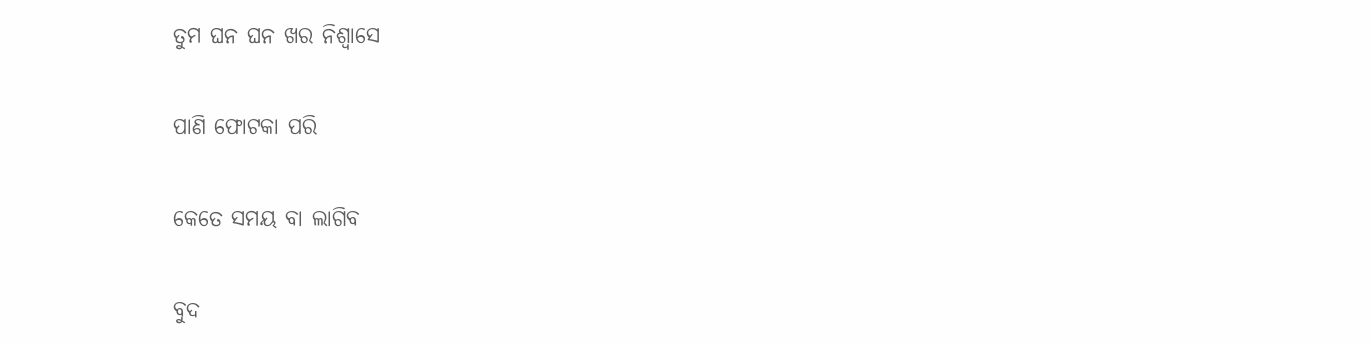ତୁମ ଘନ ଘନ ଖର ନିଶ୍ଵାସେ

ପାଣି ଫୋଟକା ପରି

କେତେ ସମୟ ବା ଲାଗିବ

ବୁଦ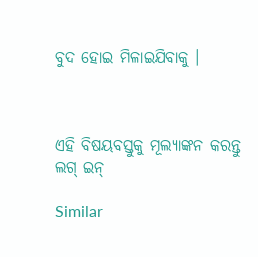ବୁଦ ହୋଇ ମିଳାଇଯିବାକୁ ।



ଏହି ବିଷୟବସ୍ତୁକୁ ମୂଲ୍ୟାଙ୍କନ କରନ୍ତୁ
ଲଗ୍ ଇନ୍

Similar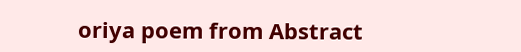oriya poem from Abstract